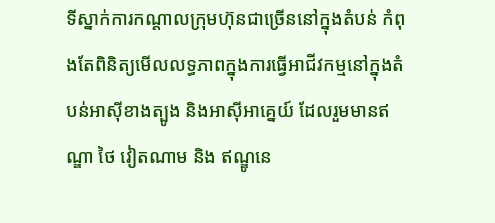ទីស្នាក់ការកណ្តាលក្រុមហ៊ុនជាច្រើននៅក្នុងតំបន់ កំពុងតែពិនិត្យមើលលទ្ធភាពក្នុងការធ្វើអាជីវកម្មនៅក្នុងតំបន់អាស៊ីខាងត្បូង និងអាស៊ីអាគ្នេយ៍ ដែលរួមមានឥណ្ឌា ថៃ វៀតណាម និង ឥណ្ឌូនេ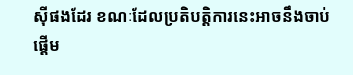ស៊ីផងដែរ ខណៈដែលប្រតិបត្តិការនេះអាចនឹងចាប់ផ្តើម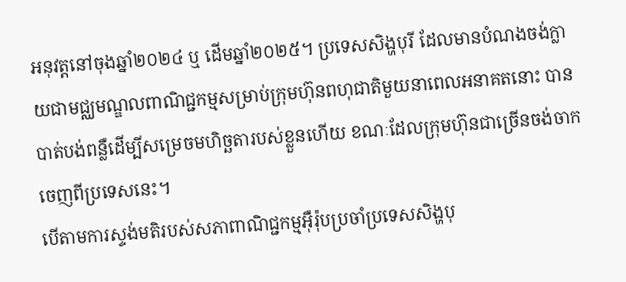អនុវត្តនៅចុងឆ្នាំ២០២៤ ឬ ដើមឆ្នាំ២០២៥។ ប្រទេសសិង្ហបុរី ដែលមានបំណងចង់ក្លាយជាមជ្ឈមណ្ឌលពាណិជ្ជកម្មសម្រាប់ក្រុមហ៊ុនពហុជាតិមួយនាពេលអនាគតនោះ បានបាត់បង់ពន្លឺដើម្បីសម្រេចមហិច្ឆតារបស់ខ្លួនហើយ ខណៈដែលក្រុមហ៊ុនជាច្រើនចង់ចាកចេញពីប្រទេសនេះ។
បើតាមការស្ទង់មតិរបស់សភាពាណិជ្ជកម្មអ៊ឺរ៉ុបប្រចាំប្រទេសសិង្ហបុ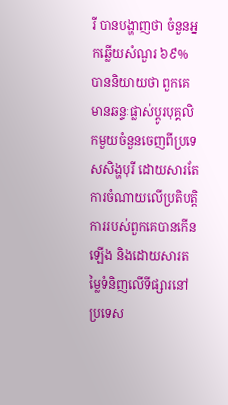រី បានបង្ហាញថា ចំនួនអ្នកឆ្លើយសំណួរ ៦៩% បាននិយាយថា ពួកគេមានឆន្ទៈផ្លាស់ប្តូរបុគ្គលិកមួយចំនួនចេញពីប្រទេសសិង្ហបុរី ដោយសារតែការចំណាយលើប្រតិបត្តិការរបស់ពួកគេបានកើនឡើង និងដោយសារតម្លៃទំនិញលើទីផ្សារនៅប្រទេស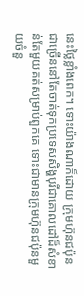នេះថ្លៃខ្លាំងពេក។ ទោះយ៉ាងណាក៏ដោយ ក្រុមហ៊ុនជប៉ុនជាច្រើននៅតែចាត់ទុកប្រទេសសិង្ហបុរីជាគោលដៅដ៏សំខាន់តែមួយគត់សម្រាប់ពួកគេ ទោះជាមានក្រុមហ៊ុនជប៉ុនមួយចំនួ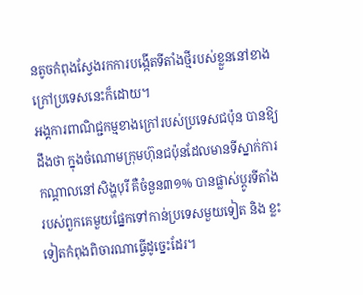នតូចកំពុងស្វែងរកការបង្កើតទីតាំងថ្មីរបស់ខ្លួននៅខាងក្រៅប្រទេសនេះក៏ដោយ។
អង្គការពាណិជ្ជកម្មខាងក្រៅរបស់ប្រទេសជប៉ុន បានឱ្យដឹងថា ក្នុងចំណោមក្រុមហ៊ុនជប៉ុនដែលមានទីស្នាក់ការកណ្តាលនៅសិង្ហបុរី គឺចំនួន៣១% បានផ្លាស់ប្តូរទីតាំងរបស់ពួកគេមួយផ្នែកទៅកាន់ប្រទេសមួយទៀត និង ខ្លះទៀតកំពុងពិចារណាធ្វើដូច្នេះដែរ។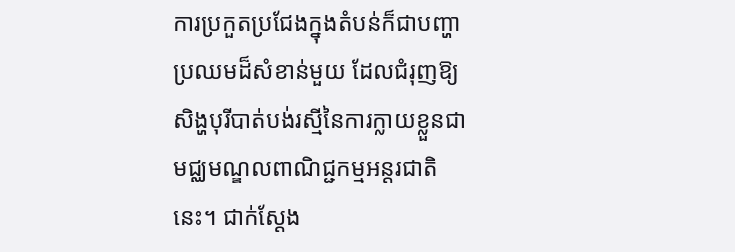ការប្រកួតប្រជែងក្នុងតំបន់ក៏ជាបញ្ហាប្រឈមដ៏សំខាន់មួយ ដែលជំរុញឱ្យសិង្ហបុរីបាត់បង់រស្មីនៃការក្លាយខ្លួនជាមជ្ឈមណ្ឌលពាណិជ្ជកម្មអន្តរជាតិនេះ។ ជាក់ស្ដែង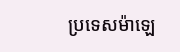ប្រទេសម៉ាឡេ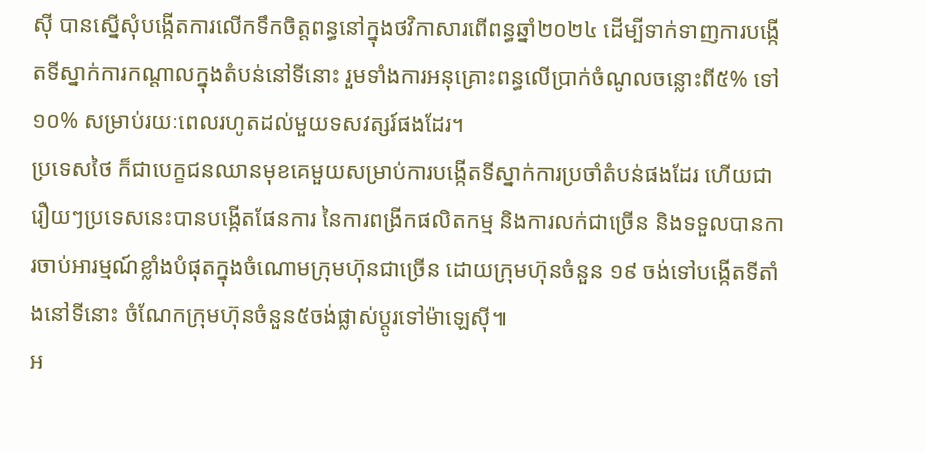ស៊ី បានស្នើសុំបង្កើតការលើកទឹកចិត្តពន្ធនៅក្នុងថវិកាសារពើពន្ធឆ្នាំ២០២៤ ដើម្បីទាក់ទាញការបង្កើតទីស្នាក់ការកណ្តាលក្នុងតំបន់នៅទីនោះ រួមទាំងការអនុគ្រោះពន្ធលើប្រាក់ចំណូលចន្លោះពី៥% ទៅ១០% សម្រាប់រយៈពេលរហូតដល់មួយទសវត្សរ៍ផងដែរ។
ប្រទេសថៃ ក៏ជាបេក្ខជនឈានមុខគេមួយសម្រាប់ការបង្កើតទីស្នាក់ការប្រចាំតំបន់ផងដែរ ហើយជារឿយៗប្រទេសនេះបានបង្កើតផែនការ នៃការពង្រីកផលិតកម្ម និងការលក់ជាច្រើន និងទទួលបានការចាប់អារម្មណ៍ខ្លាំងបំផុតក្នុងចំណោមក្រុមហ៊ុនជាច្រើន ដោយក្រុមហ៊ុនចំនួន ១៩ ចង់ទៅបង្កើតទីតាំងនៅទីនោះ ចំណែកក្រុមហ៊ុនចំនួន៥ចង់ផ្លាស់ប្តូរទៅម៉ាឡេស៊ី៕
អ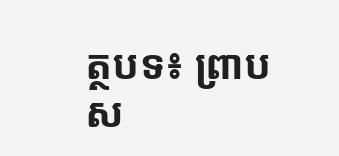ត្ថបទ៖ ព្រាប ស